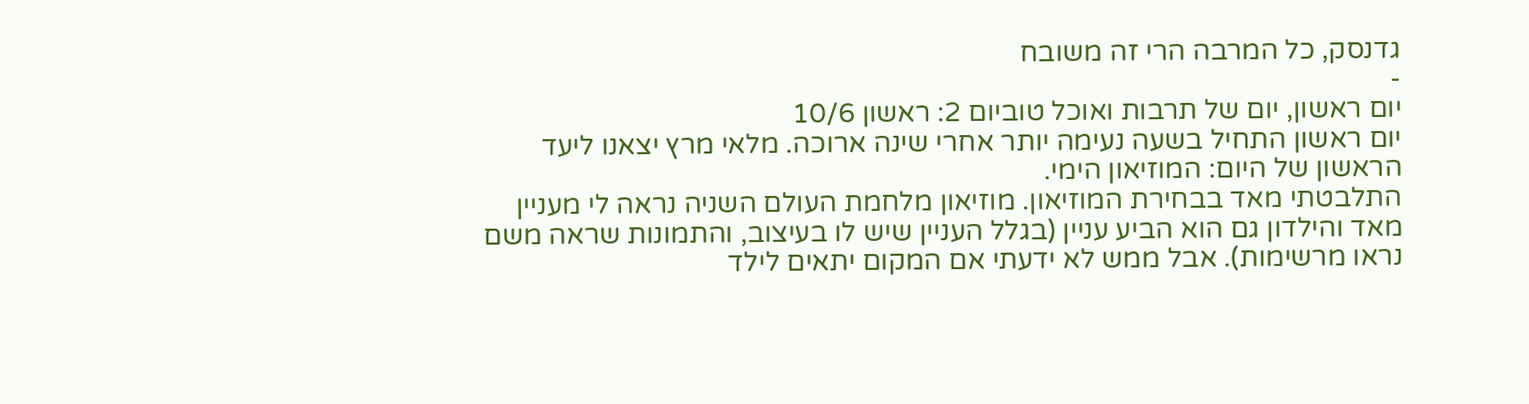גדנסק, כל המרבה הרי זה משובח
-
יום ראשון, יום של תרבות ואוכל טוביום 2: ראשון 10/6
יום ראשון התחיל בשעה נעימה יותר אחרי שינה ארוכה. מלאי מרץ יצאנו ליעד הראשון של היום: המוזיאון הימי.
התלבטתי מאד בבחירת המוזיאון. מוזיאון מלחמת העולם השניה נראה לי מעניין מאד והילדון גם הוא הביע עניין (בגלל העניין שיש לו בעיצוב, והתמונות שראה משם נראו מרשימות). אבל ממש לא ידעתי אם המקום יתאים לילד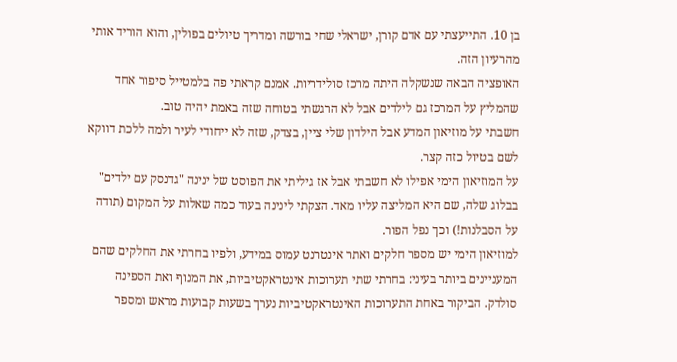בן 10. התייעצתי עם אדם קורן, ישראלי שחי בורשה ומדריך טיולים בפולין, והוא הוריד אותי מהרעיון הזה.
האופציה הבאה שנשקלה היתה מרכז סולידריות. אמנם קראתי פה בלמטייל סיפור אחד שהמליץ על המרכז גם לילדים אבל לא הרגשתי בטוחה שזה באמת יהיה טוב.
חשבתי על מוזיאון המדע אבל הילדון שלי ציין, בצדק, שזה לא ייחודי לעיר ולמה ללכת דווקא לשם בטיול כזה קצר.
על המוזיאון הימי אפילו לא חשבתי אבל אז גיליתי את הפוסט של ינינה "גדנסק עם ילדים" בבלוג שלה, שם היא המליצה עליו מאד. הצקתי לינינה בעוד כמה שאלות על המקום (תודה על הסבלנות!) וכך נפל הפור.
למוזיאון הימי יש מספר חלקים ואתר אינטרנט עמוס במידע, ולפיו בחרתי את החלקים שהם המעניינים ביותר בעיני: בחרתי שתי תערוכות אינטראקטיביות, את המנוף ואת הספינה סולדק. הביקור באחת התערוכות האינטראקטיביות נערך בשעות קבועות מראש ומספר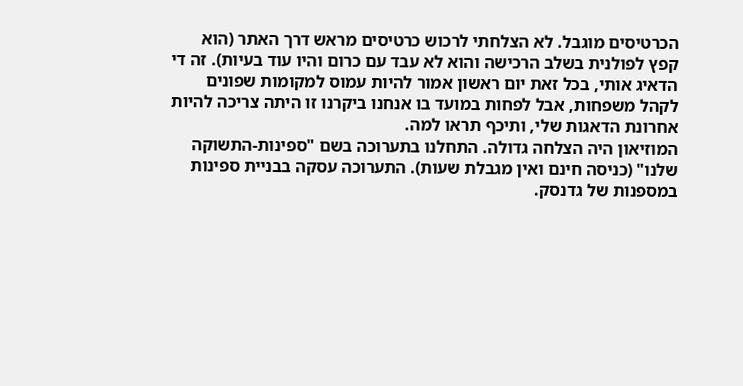הכרטיסים מוגבל. לא הצלחתי לרכוש כרטיסים מראש דרך האתר (הוא קפץ לפולנית בשלב הרכישה והוא לא עבד עם כרום והיו עוד בעיות). זה די הדאיג אותי, בכל זאת יום ראשון אמור להיות עמוס למקומות שפונים לקהל משפחות, אבל לפחות במועד בו אנחנו ביקרנו זו היתה צריכה להיות אחרונת הדאגות שלי, ותיכף תראו למה.
המוזיאון היה הצלחה גדולה. התחלנו בתערוכה בשם "ספינות-התשוקה שלנו" (כניסה חינם ואין מגבלת שעות). התערוכה עסקה בבניית ספינות במספנות של גדנסק.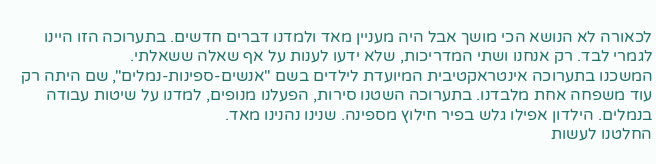לכאורה לא הנושא הכי מושך אבל היה מעניין מאד ולמדנו דברים חדשים. בתערוכה הזו היינו לגמרי לבד. רק אנחנו ושתי המדריכות, שלא ידעו לענות על אף שאלה ששאלתי.
המשכנו בתערוכה אינטראקטיבית המיועדת לילדים בשם "אנשים-ספינות-נמלים", שם היתה רק עוד משפחה אחת מלבדנו. בתערוכה השטנו סירות, הפעלנו מנופים, למדנו על שיטות עבודה בנמלים. הילדון אפילו גלש בפיר חילוץ מספינה. שנינו נהנינו מאד.
החלטנו לעשות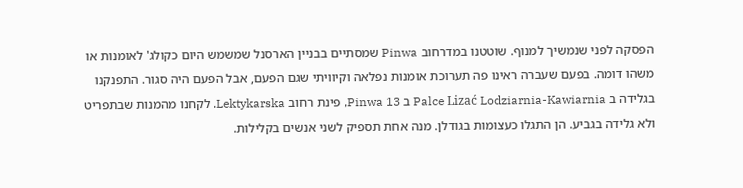הפסקה לפני שנמשיך למנוף. שוטטנו במדרחוב Pinwa שמסתיים בבניין הארסנל שמשמש היום כקולג' לאומנות או משהו דומה. בפעם שעברה ראינו פה תערוכת אומנות נפלאה וקיוויתי שגם הפעם, אבל הפעם היה סגור. התפנקנו בגלידה ב Palce Lizać Lodziarnia-Kawiarnia ב Pinwa 13, פינת רחוב Lektykarska. לקחנו מהמנות שבתפריט ולא גלידה בגביע. הן התגלו כעצומות בגודלן. מנה אחת תספיק לשני אנשים בקלילות.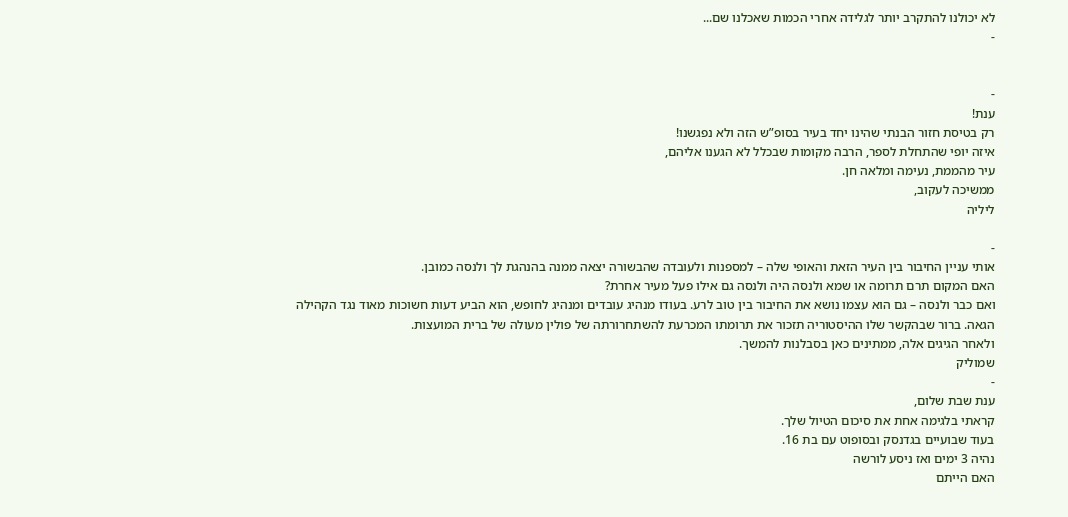לא יכולנו להתקרב יותר לגלידה אחרי הכמות שאכלנו שם...
-


-
ענת!
רק בטיסת חזור הבנתי שהינו יחד בעיר בסופ”ש הזה ולא נפגשנו!
איזה יופי שהתחלת לספר, הרבה מקומות שבכלל לא הגענו אליהם,
עיר מהממת, נעימה ומלאה חן.
ממשיכה לעקוב,
ליליה

-
אותי עניין החיבור בין העיר הזאת והאופי שלה – למספנות ולעובדה שהבשורה יצאה ממנה בהנהגת לך ולנסה כמובן.
האם המקום תרם תרומה או שמא ולנסה היה ולנסה גם אילו פעל מעיר אחרת?
ואם כבר ולנסה – גם הוא עצמו נושא את החיבור בין טוב לרע. בעודו מנהיג עובדים ומנהיג לחופש, הוא הביע דעות חשוכות מאוד נגד הקהילה הגאה. ברור שבהקשר שלו ההיסטוריה תזכור את תרומתו המכרעת להשתחרורתה של פולין מעולה של ברית המועצות.
ולאחר הגיגים אלה, ממתינים כאן בסבלנות להמשך.
שמוליק
-
ענת שבת שלום,
קראתי בלגימה אחת את סיכום הטיול שלך.
בעוד שבועיים בגדנסק ובסופוט עם בת 16.
נהיה 3 ימים ואז ניסע לורשה
האם הייתם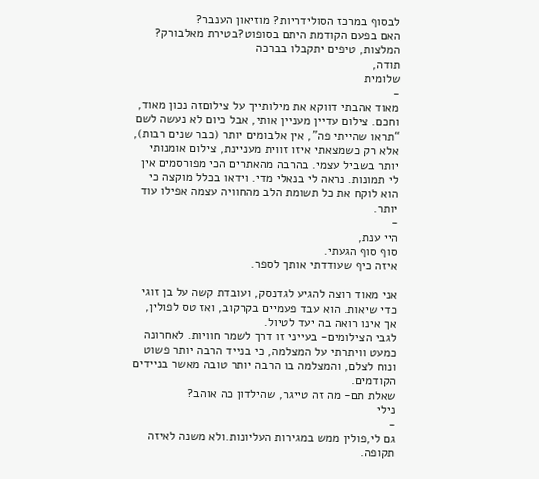לבסוף במרכז הסולידריות? מוזיאון הענבר?
האם בפעם הקודמת היתם בסופוט?בטירת מאלבורק?
המלצות, טיפים יתקבלו בברכה
תודה,
שלומית
-
מאוד אהבתי דווקא את מילותייך על צילוםזה נכון מאוד, וחכם. צילום עדיין מעניין אותי, אבל כיום לא נעשה לשם “תראו שהייתי פה”, אין אלבומים יותר (כבר שנים רבות), אלא רק כשמצאתי איזו זווית מעניינת, צילום אומנותי יותר בשביל עצמי. בהרבה מהאתרים הכי מפורסמים אין לי תמונות. נראה לי בנאלי מדי. וידאו בכלל מוקצה כי הוא לוקח את כל תשומת הלב מהחוויה עצמה אפילו עוד יותר.
-
היי ענת,
סוף סוף הגעתי.
איזה כיף שעודדתי אותך לספר.

אני מאוד רוצה להגיע לגדנסק, ועובדת קשה על בן זוגי כדי שיאות. הוא עבד פעמיים בקרקוב, ואז טס לפולין, אך אינו רואה בה יעד לטיול.
לגבי הצילומים- בעייני זו דרך לשמר חוויות. לאחרונה כמעט וויתרתי על המצלמה, כי בנייד הרבה יותר פשוט ונוח לצלם, והמצלמה בו הרבה יותר טובה מאשר בניידים הקודמים.
שאלת תם- מה זה טייגר, שהילדון כה אוהב?
נילי
-
גם לי,פולין ממש במגירות העליונות.ולא משנה לאיזה תקופה.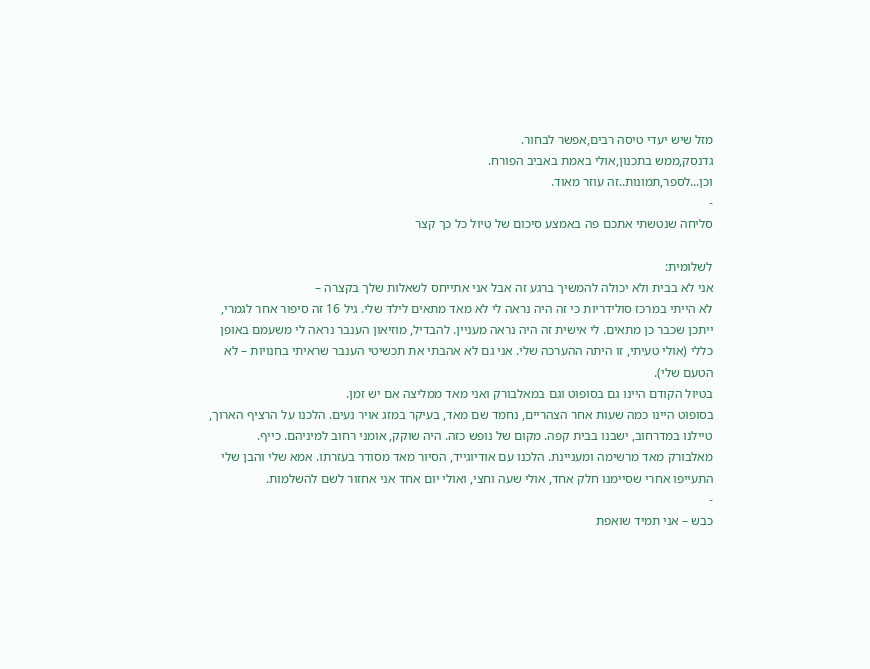מזל שיש יעדי טיסה רבים,אפשר לבחור.
גדנסק,ממש בתכנון,אולי באמת באביב הפורח.
וכן...לספר,תמונות..זה עוזר מאוד.
-
סליחה שנטשתי אתכם פה באמצע סיכום של טיול כל כך קצר

לשלומית:
אני לא בבית ולא יכולה להמשיך ברגע זה אבל אני אתייחס לשאלות שלך בקצרה –
לא הייתי במרכז סולידריות כי זה היה נראה לי לא מאד מתאים לילד שלי. גיל 16 זה סיפור אחר לגמרי, ייתכן שכבר כן מתאים. לי אישית זה היה נראה מעניין. להבדיל, מוזיאון הענבר נראה לי משעמם באופן כללי (אולי טעיתי, זו היתה ההערכה שלי. אני גם לא אהבתי את תכשיטי הענבר שראיתי בחנויות – לא הטעם שלי).
בטיול הקודם היינו גם בסופוט וגם במאלבורק ואני מאד ממליצה אם יש זמן.
בסופוט היינו כמה שעות אחר הצהריים, נחמד שם מאד, בעיקר במזג אויר נעים. הלכנו על הרציף הארוך, טיילנו במדרחוב, ישבנו בבית קפה. מקום של נופש כזה. היה שוקק, אומני רחוב למיניהם. כייף.
מאלבורק מאד מרשימה ומעניינת. הלכנו עם אודיוגייד, הסיור מאד מסודר בעזרתו. אמא שלי והבן שלי התעייפו אחרי שסיימנו חלק אחד, אולי שעה וחצי, ואולי יום אחד אני אחזור לשם להשלמות.
-
כבש – אני תמיד שואפת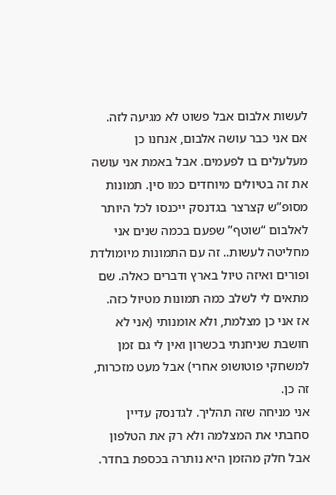לעשות אלבום אבל פשוט לא מגיעה לזה. אם אני כבר עושה אלבום, אנחנו כן מעלעלים בו לפעמים. אבל באמת אני עושה את זה בטיולים מיוחדים כמו סין. תמונות מסופ”ש קצרצר בגדנסק ייכנסו לכל היותר לאלבום “שוטף” שפעם בכמה שנים אני מחליטה לעשות.. זה עם התמונות מיומולדת ופורים ואיזה טיול בארץ ודברים כאלה. שם מתאים לי לשלב כמה תמונות מטיול כזה.
אז אני כן מצלמת, ולא אומנותי (אני לא חושבת שניחנתי בכשרון ואין לי גם זמן למשחקי פוטושופ אחרי) אבל מעט מזכרות, זה כן.
אני מניחה שזה תהליך. לגדנסק עדיין סחבתי את המצלמה ולא רק את הטלפון אבל חלק מהזמן היא נותרה בכספת בחדר.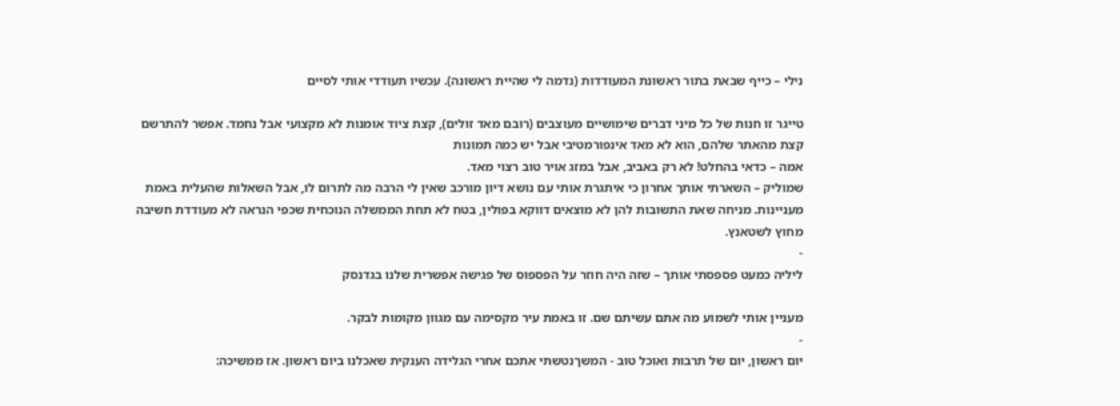נילי – כייף שבאת בתור ראשונת המעודדות (נדמה לי שהיית ראשונה). עכשיו תעודדי אותי לסיים

טייגר זו חנות של כל מיני דברים שימושיים מעוצבים (רובם מאד זולים), קצת ציוד אומנות לא מקצועי אבל נחמד. אפשר להתרשם קצת מהאתר שלהם, הוא לא מאד אינפורמטיבי אבל יש כמה תמונות
אמה – כדאי בהחלט! לא רק באביב, אבל במזג אויר טוב רצוי מאד.
שמוליק – השארתי אותך אחרון כי איתגרת אותי עם נושא דיון מורכב שאין לי הרבה מה לתרום לו, אבל השאלות שהעלית באמת מעניינות. מניחה שאת התשובות להן לא מוצאים דווקא בפולין, בטח לא תחת הממשלה הנוכחית שכפי הנראה לא מעודדת חשיבה מחוץ לשטאנץ.
-
ליליה כמעט פספסתי אותך – שזה היה חוזר על הפספוס של פגישה אפשרית שלנו בגדנסק

מעניין אותי לשמוע מה אתם עשיתם שם. זו באמת עיר מקסימה עם מגוון מקומות לבקר.
-
יום ראשון, יום של תרבות ואוכל טוב - המשךנטשתי אתכם אחרי הגלידה הענקית שאכלנו ביום ראשון. אז ממשיכה: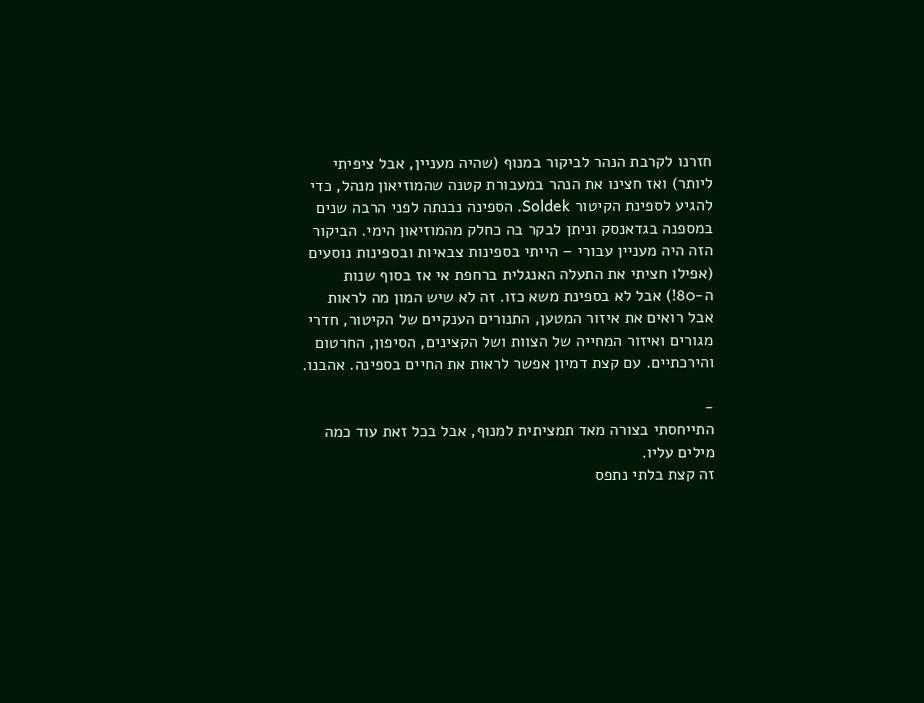חזרנו לקרבת הנהר לביקור במנוף (שהיה מעניין, אבל ציפיתי ליותר) ואז חצינו את הנהר במעבורת קטנה שהמוזיאון מנהל, כדי להגיע לספינת הקיטור Soldek. הספינה נבנתה לפני הרבה שנים במספנה בגדאנסק וניתן לבקר בה כחלק מהמוזיאון הימי. הביקור הזה היה מעניין עבורי – הייתי בספינות צבאיות ובספינות נוסעים (אפילו חציתי את התעלה האנגלית ברחפת אי אז בסוף שנות ה-80!) אבל לא בספינת משא כזו. זה לא שיש המון מה לראות אבל רואים את איזור המטען, התנורים הענקיים של הקיטור, חדרי מגורים ואיזור המחייה של הצוות ושל הקצינים, הסיפון, החרטום והירכתיים. עם קצת דמיון אפשר לראות את החיים בספינה. אהבנו.

-
התייחסתי בצורה מאד תמציתית למנוף, אבל בכל זאת עוד כמה מילים עליו.
זה קצת בלתי נתפס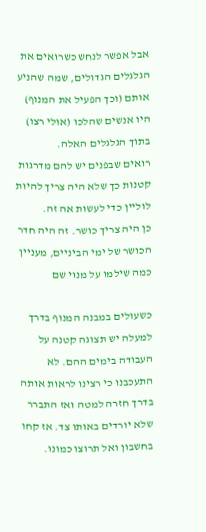אבל אפשר לנחש כשרואים את הגלגלים הגדולים, שמה שהניע אותם (וכך הפעיל את המנוף) היו אנשים שהלכו (אולי רצו) בתוך הגלגלים האלה.
רואים שבפנים יש להם מדרגות קטנות כך שלא היה צריך להיות לוליין כדי לעשות אה זה.
כן היה צריך כושר. זה היה חדר הכושר של ימי הביניים, מעניין כמה שילמו על מנוי שם

כשעולים במבנה המנוף בדרך למעלה יש תצוגה קטנה על העבודה בימים ההם. לא התעכבנו כי רצינו לראות אותה בדרך חזרה למטה ואז התברר שלא יורדים באותו צד. אז קחו בחשבון ואל תרוצו כמונו.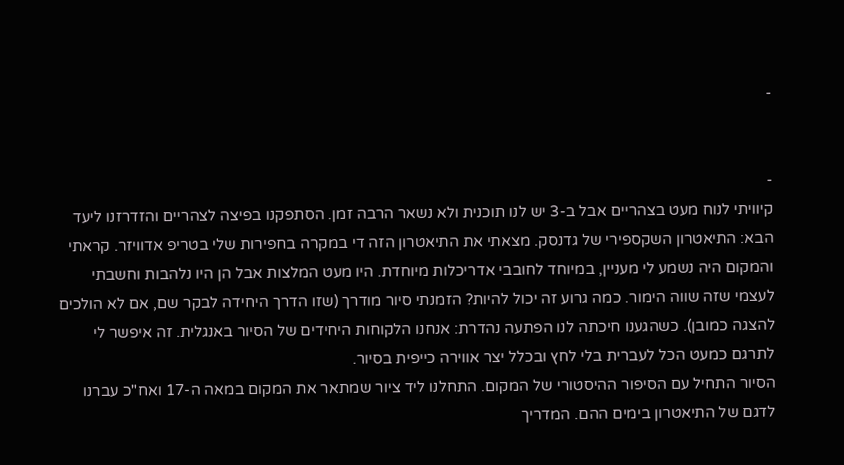-


-
קיוויתי לנוח מעט בצהריים אבל ב-3 יש לנו תוכנית ולא נשאר הרבה זמן. הסתפקנו בפיצה לצהריים והזדרזנו ליעד הבא: התיאטרון השקספירי של גדנסק. מצאתי את התיאטרון הזה די במקרה בחפירות שלי בטריפ אדוויזר. קראתי והמקום היה נשמע לי מעניין, במיוחד לחובבי אדריכלות מיוחדת. היו מעט המלצות אבל הן היו נלהבות וחשבתי לעצמי שזה שווה הימור. כמה גרוע זה יכול להיות? הזמנתי סיור מודרך (שזו הדרך היחידה לבקר שם, אם לא הולכים להצגה כמובן). כשהגענו חיכתה לנו הפתעה נהדרת: אנחנו הלקוחות היחידים של הסיור באנגלית. זה איפשר לי לתרגם כמעט הכל לעברית בלי לחץ ובכלל יצר אווירה כייפית בסיור.
הסיור התחיל עם הסיפור ההיסטורי של המקום. התחלנו ליד ציור שמתאר את המקום במאה ה-17 ואח"כ עברנו לדגם של התיאטרון בימים ההם. המדריך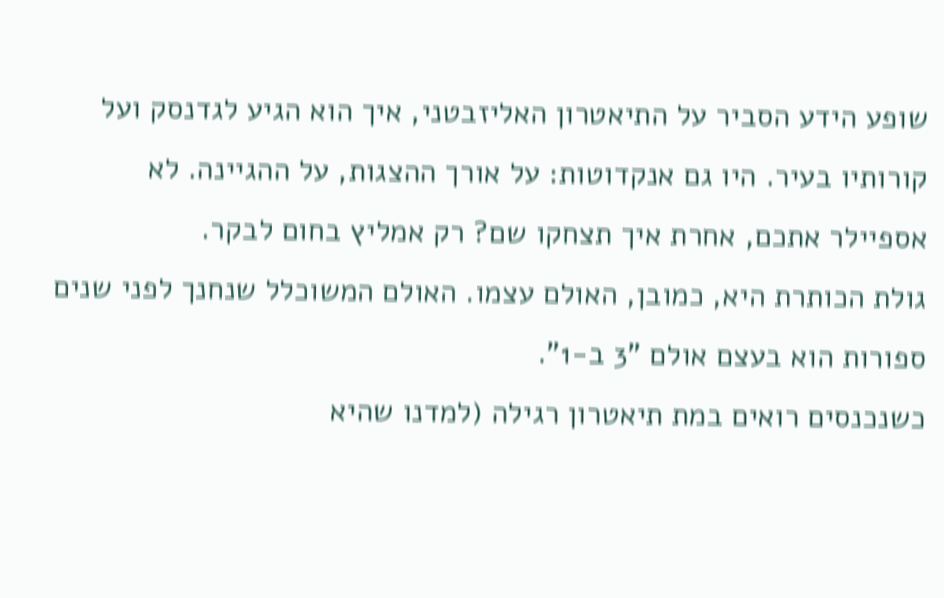שופע הידע הסביר על התיאטרון האליזבטני, איך הוא הגיע לגדנסק ועל קורותיו בעיר. היו גם אנקדוטות: על אורך ההצגות, על ההגיינה. לא אספיילר אתכם, אחרת איך תצחקו שם? רק אמליץ בחום לבקר.
גולת הכותרת היא, כמובן, האולם עצמו. האולם המשוכלל שנחנך לפני שנים ספורות הוא בעצם אולם "3 ב-1".
כשנכנסים רואים במת תיאטרון רגילה (למדנו שהיא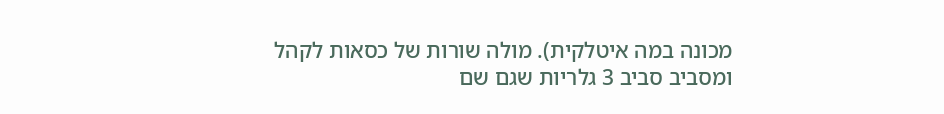מכונה במה איטלקית). מולה שורות של כסאות לקהל ומסביב סביב 3 גלריות שגם שם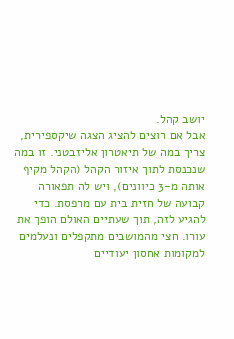יושב קהל.
אבל אם רוצים להציג הצגה שיקספירית, צריך במה של תיאטרון אליזבטני. זו במה שנכנסת לתוך איזור הקהל (הקהל מקיף אותה מ-3 כיוונים), ויש לה תפאורה קבועה של חזית בית עם מרפסת. כדי להגיע לזה, תוך שעתיים האולם הופך את עורו. חצי מהמושבים מתקפלים ונעלמים למקומות אחסון יעודיים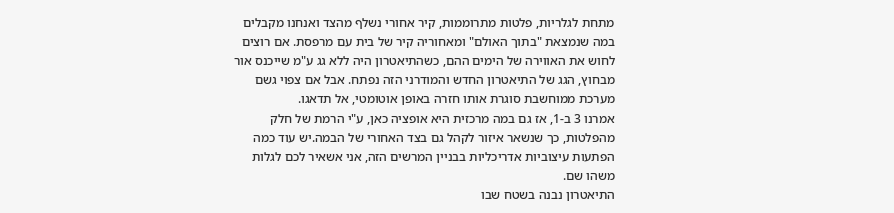מתחת לגלריות, פלטות מתרוממות, קיר אחורי נשלף מהצד ואנחנו מקבלים במה שנמצאת "בתוך האולם" ומאחוריה קיר של בית עם מרפסת. אם רוצים לחוש את האווירה של הימים ההם, כשהתיאטרון היה ללא גג ע"מ שייכנס אור מבחוץ, הגג של התיאטרון החדש והמודרני הזה נפתח. אבל אם צפוי גשם מערכת ממוחשבת סוגרת אותו חזרה באופן אוטומטי, אל תדאגו.
אמרנו 3 ב-1, אז גם במה מרכזית היא אופציה כאן, ע"י הרמת של חלק מהפלטות, כך שנשאר איזור לקהל גם בצד האחורי של הבמה.יש עוד כמה הפתעות עיצוביות אדריכליות בבניין המרשים הזה, אני אשאיר לכם לגלות משהו שם.
התיאטרון נבנה בשטח שבו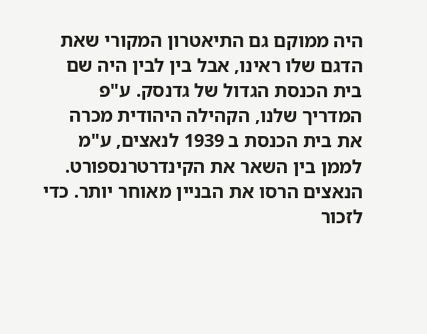היה ממוקם גם התיאטרון המקורי שאת הדגם שלו ראינו, אבל בין לבין היה שם בית הכנסת הגדול של גדנסק. ע"פ המדריך שלנו, הקהילה היהודית מכרה את בית הכנסת ב 1939 לנאצים, ע"מ לממן בין השאר את הקינדרטרנספורט. הנאצים הרסו את הבניין מאוחר יותר. כדי לזכור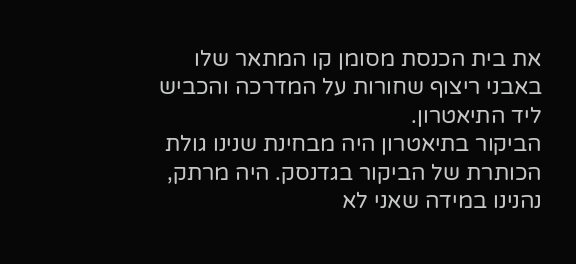את בית הכנסת מסומן קו המתאר שלו באבני ריצוף שחורות על המדרכה והכביש ליד התיאטרון.
הביקור בתיאטרון היה מבחינת שנינו גולת הכותרת של הביקור בגדנסק. היה מרתק, נהנינו במידה שאני לא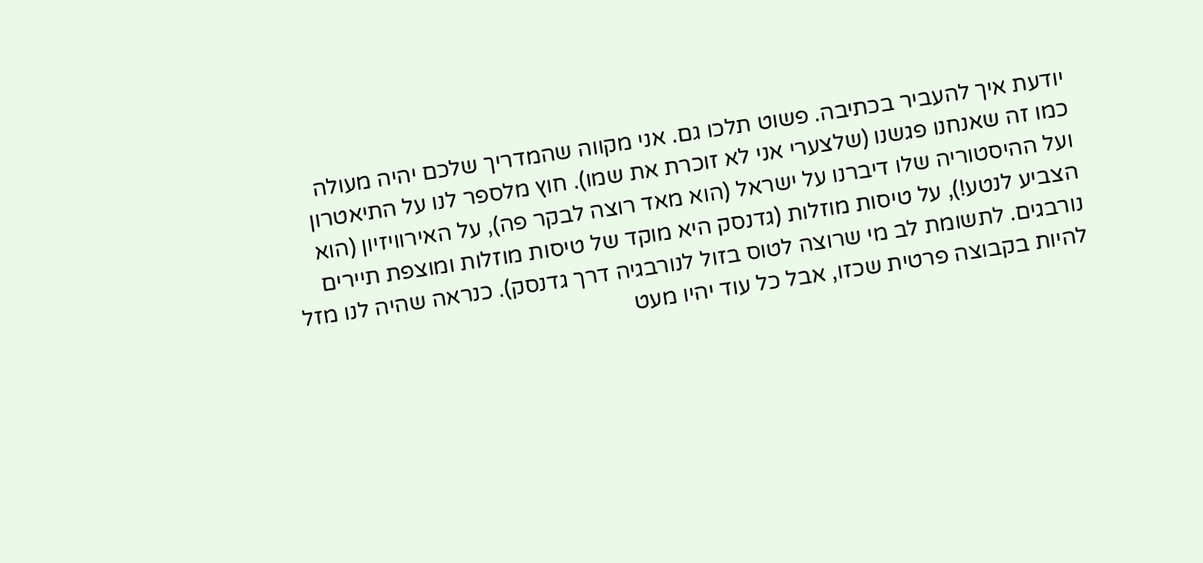יודעת איך להעביר בכתיבה. פשוט תלכו גם. אני מקווה שהמדריך שלכם יהיה מעולה כמו זה שאנחנו פגשנו (שלצערי אני לא זוכרת את שמו). חוץ מלספר לנו על התיאטרון ועל ההיסטוריה שלו דיברנו על ישראל (הוא מאד רוצה לבקר פה), על האירוויזיון (הוא הצביע לנטע!), על טיסות מוזלות (גדנסק היא מוקד של טיסות מוזלות ומוצפת תיירים נורבגים. לתשומת לב מי שרוצה לטוס בזול לנורבגיה דרך גדנסק). כנראה שהיה לנו מזל להיות בקבוצה פרטית שכזו, אבל כל עוד יהיו מעט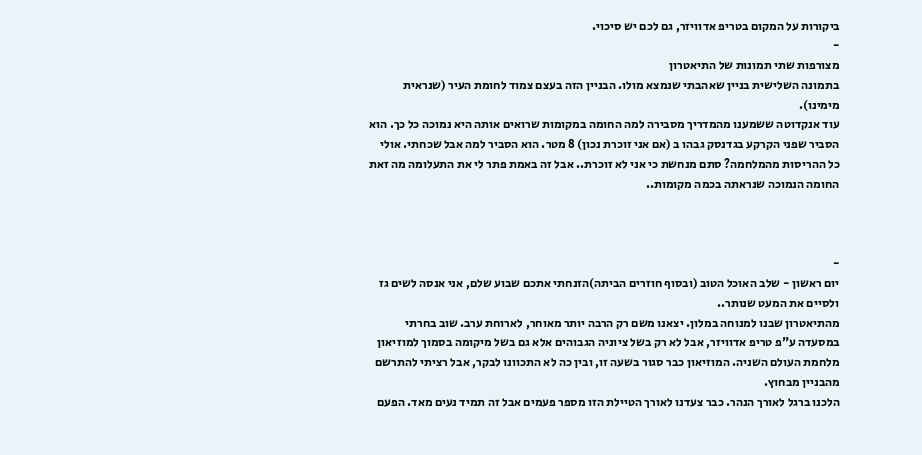ביקורות על המקום בטריפ אדוויזר, גם לכם יש סיכוי.
-
מצורפות שתי תמונות של התיאטרון
בתמונה השלישית בניין שאהבתי שנמצא מולו. הבניין הזה בעצם צמוד לחומת העיר (שנראית מימינו).
עוד אנקדוטה ששמענו מהמדריך מסבירה למה החומה במקומות שרואים אותה היא נמוכה כל כך. הוא הסביר שפני הקרקע בגדנסק גבהו ב (אם אני זוכרת נכון) 8 מטר. הוא הסביר למה אבל שכחתי. אולי כל ההריסות מהמלחמה? סתם מנחשת כי אני לא זוכרת.. אבל זה באמת פתר לי את התעלומה מה זאת החומה הנמוכה שנראתה בכמה מקומות..



-
יום ראשון - שלב האוכל הטוב (ובסוף חוזרים הביתה)הזנחתי אתכם שבוע שלם, אני אנסה לשים גז ולסיים את המעט שנותר..
מהתיאטרון שבנו למנוחה במלון. יצאנו משם רק הרבה יותר מאוחר, לארוחת ערב. שוב בחרתי במסעדה ע"פ טריפ אדוויזר, אבל לא רק בשל ציוניה הגבוהים אלא גם בשל מיקומה בסמוך למוזיאון מלחמת העולם השניה. המוזיאון כבר סגור בשעה זו, ובין כה לא התכוונו לבקר, אבל רציתי להתרשם מהבניין מבחוץ.
הלכנו ברגל לאורך הנהר. כבר צעדנו לאורך הטיילת הזו מספר פעמים אבל זה תמיד נעים מאד. הפעם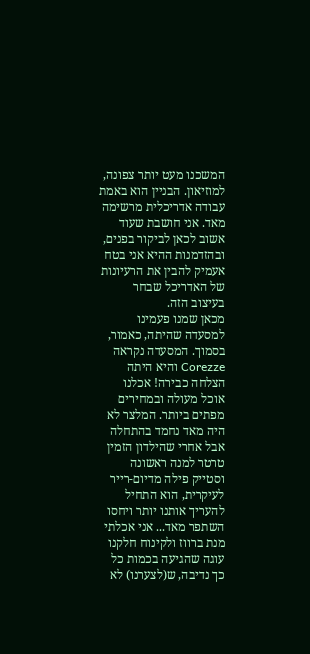המשכנו מעט יותר צפונה, למוזיאון. הבניין הוא באמת עבודה אדריכלית מרשימה מאד. אני חושבת שעוד אשוב לכאן לביקור בפנים, ובהזדמנות ההיא אני בטח אעמיק להבין את הרעיונות של האדריכל שבחר בעיצוב הזה.
מכאן שמנו פעמינו למסעדה שהיתה, כאמור, בסמוך. המסעדה נקראה Corezze והיא היתה הצלחה כבירה! אכלנו אוכל מעולה ובמחירים מפתים ביותר. המלצר לא היה מאד נחמד בהתחלה אבל אחרי שהילדון הזמין טרטר למנה ראשונה וסטייק פילה מדיום-רייר לעיקרית, הוא התחיל להעריך אותנו יותר ויחסו השתפר מאד... אני אכלתי מנת ברווז ולקינוח חלקנו עוגה שהגיעה בכמות כל כך נדיבה, ש(לצערנו) לא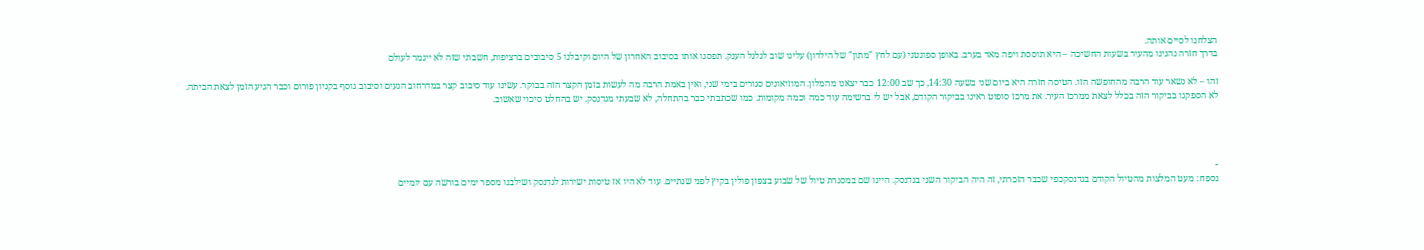הצלחנו לסיים אותה.
בדרך חזרה נהנינו מהעיר בשעות החשיכה – היא תוססת ויפה מאד בערב. באופן ספונטני (עם לחץ "מתון" של הילדון) עלינו שוב לגלגל הענק. תפסנו אותו בסיבוב האחרון של היום וקיבלנו 5 סיבובים ברציפות, חשבתי שזה לא ייגמר לעולם

זהו – לא נשאר עוד הרבה מהחופשה הזו. הטיסה חזרה היא ביום שני בשעה 14:30, כך שב 12:00 כבר יצאנו מהמלון. המוזיאונים סגורים בימי שני, ואין באמת הרבה מה לעשות בזמן הקצר הזה בבוקר. עשינו עוד סיבוב קצר במדרחוב הנעים וסיבוב נוסף בקניון פורום וכבר הגיע הזמן לצאת הביתה.
לא הספקנו בביקור הזה בכלל לצאת ממרכז העיר. את מרכז סופוט ראינו בביקור הקודם, אבל יש לי ברשימה עוד כמה וכמה מקומות. כמו שכתבתי כבר בהתחלה, לא שבעתי מגדנסק. יש בהחלט סיכוי שאשוב.




-
נספח: מעט המלצות מהטיול הקודם בגדנסקכפי שכבר הזכרתי, זה היה הביקור השני בגדנסק. היינו שם במסגרת טיול של שבוע בצפון פולין בקיץ לפני שנתיים. עוד לא היו אז טיסות ישירות לגדנסק ושילבנו מספר ימים בורשה עם יומיים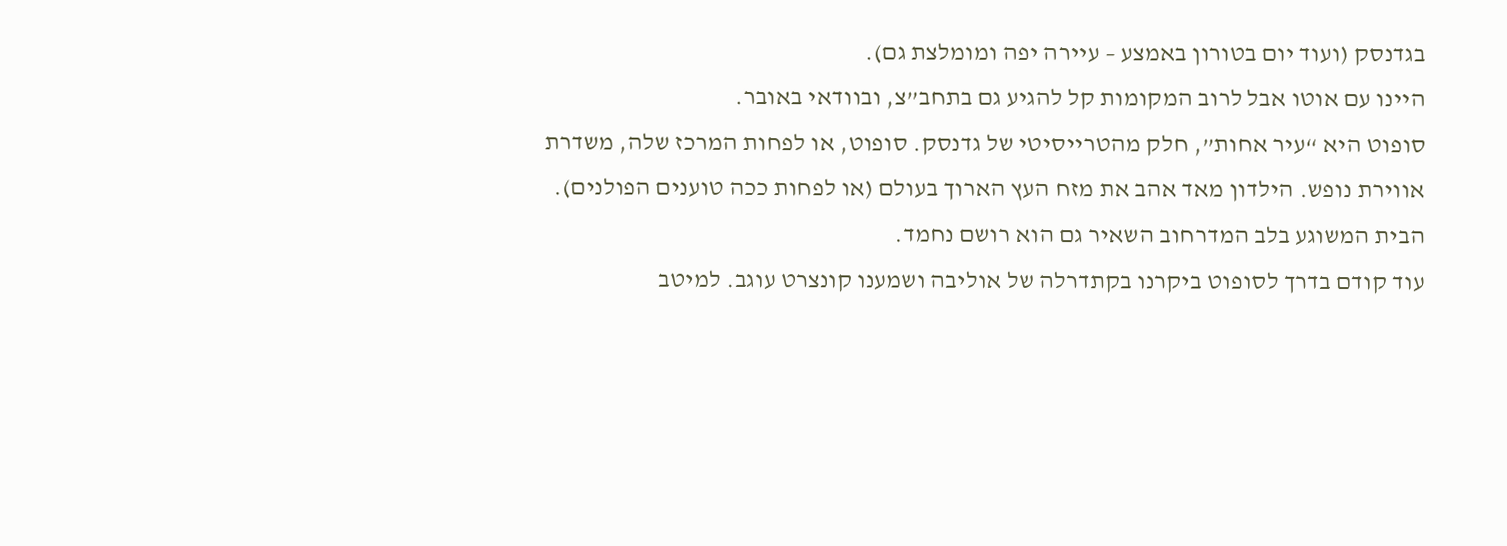בגדנסק (ועוד יום בטורון באמצע – עיירה יפה ומומלצת גם).
היינו עם אוטו אבל לרוב המקומות קל להגיע גם בתחב”צ, ובוודאי באובר.
סופוט היא “עיר אחות”, חלק מהטרייסיטי של גדנסק. סופוט, או לפחות המרכז שלה, משדרת אווירת נופש. הילדון מאד אהב את מזח העץ הארוך בעולם (או לפחות ככה טוענים הפולנים). הבית המשוגע בלב המדרחוב השאיר גם הוא רושם נחמד.
עוד קודם בדרך לסופוט ביקרנו בקתדרלה של אוליבה ושמענו קונצרט עוגב. למיטב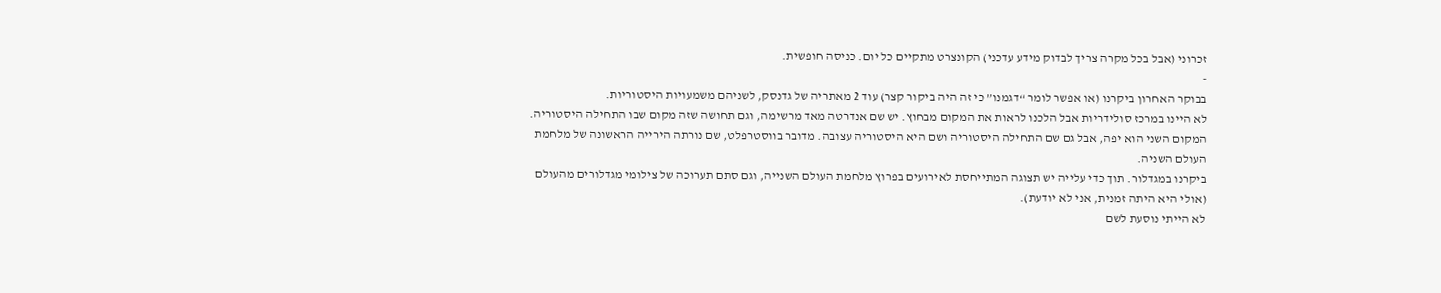זכרוני (אבל בכל מקרה צריך לבדוק מידע עדכני) הקונצרט מתקיים כל יום. כניסה חופשית.
-
בבוקר האחרון ביקרנו (או אפשר לומר “דגמנו” כי זה היה ביקור קצר) עוד 2 מאתריה של גדנסק, לשניהם משמעויות היסטוריות.
לא היינו במרכז סולידריות אבל הלכנו לראות את המקום מבחוץ. יש שם אנדרטה מאד מרשימה, וגם תחושה שזה מקום שבו התחילה היסטוריה.
המקום השני הוא יפה, אבל גם שם התחילה היסטוריה ושם היא היסטוריה עצובה. מדובר בווסטרפלט, שם נורתה הירייה הראשונה של מלחמת העולם השניה.
ביקרנו במגדלור. תוך כדי עלייה יש תצוגה המתייחסת לאירועים בפרוץ מלחמת העולם השנייה, וגם סתם תערוכה של צילומי מגדלורים מהעולם (אולי היא היתה זמנית, אני לא יודעת).
לא הייתי נוסעת לשם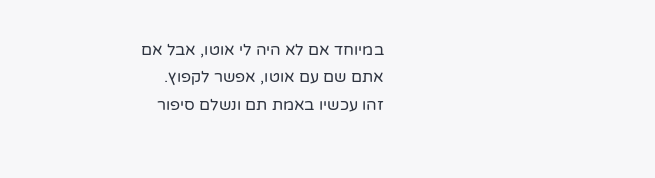במיוחד אם לא היה לי אוטו, אבל אם אתם שם עם אוטו, אפשר לקפוץ.
זהו עכשיו באמת תם ונשלם סיפור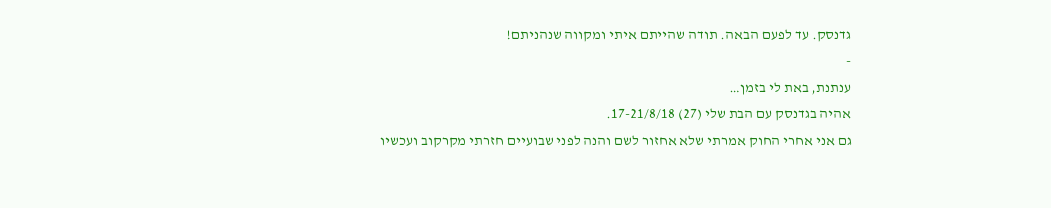גדנסק. עד לפעם הבאה. תודה שהייתם איתי ומקווה שנהניתם!
-
ענתנת, באת לי בזמן…
אהיה בגדנסק עם הבת שלי (27) 17-21/8/18.
גם אני אחרי החוק אמרתי שלא אחזור לשם והנה לפני שבועיים חזרתי מקרקוב ועכשיו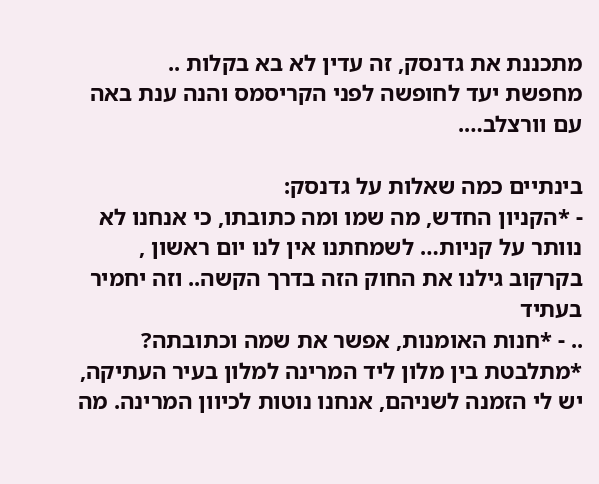מתכננת את גדנסק, זה עדין לא בא בקלות ..
מחפשת יעד לחופשה לפני הקריסמס והנה ענת באה עם וורצלב….

בינתיים כמה שאלות על גדנסק:
- *הקניון החדש, מה שמו ומה כתובתו, כי אנחנו לא נוותר על קניות… לשמחתנו אין לנו יום ראשון , בקרקוב גילנו את החוק הזה בדרך הקשה.. וזה יחמיר בעתיד
.. - *חנות האומנות, אפשר את שמה וכתובתה?
*מתלבטת בין מלון ליד המרינה למלון בעיר העתיקה, יש לי הזמנה לשניהם, אנחנו נוטות לכיוון המרינה. מה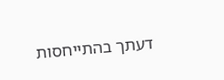דעתך בהתייחסות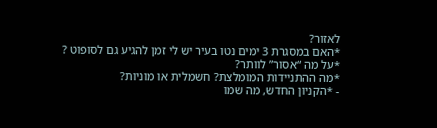לאזור?
*האם במסגרת 3 ימים נטו בעיר יש לי זמן להגיע גם לסופוט ?
*על מה “אסור” לוותר?
*מה ההתניידות המומלצת? חשמלית או מוניות?
- *הקניון החדש, מה שמו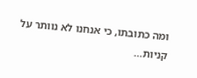ומה כתובתו, כי אנחנו לא נוותר על קניות…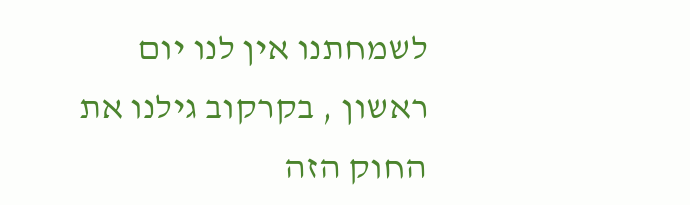לשמחתנו אין לנו יום ראשון , בקרקוב גילנו את החוק הזה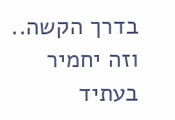בדרך הקשה.. וזה יחמיר בעתיד